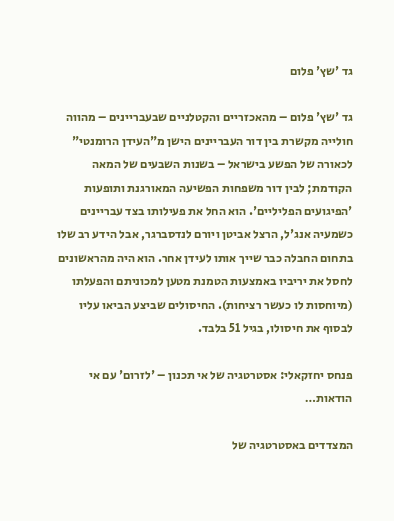גד 'שץ' פלום

גד 'שץ' פלום – מהאכזריים והקטלניים שבעבריינים – מהווה חולייה מקשרת בין דור העבריינים הישן מ"העידן הרומנטי" לכאורה של הפשע בישראל – בשנות השבעים של המאה הקודמת; לבין דור משפחות הפשיעה המאורגנת ותופעות 'הפיגועים הפליליים'. הוא החל את פעילותו בצד עבריינים כשמעיה אנג'ל, הרצל אביטן ויורם לנדסברגר, אבל הידע רב שלו בתחום החבלה כבר שייך אותו לעידן אחר. הוא היה מהראשונים לחסל את יריביו באמצעות הטמנת מטען למכוניתם והפעלתו (מיוחסות לו כעשר רציחות). החיסולים שביצע הביאו עליו לבסוף את חיסולו, בגיל 51 בלבד.

פנחס יחזקאלי: אסטרטגיה של אי תכנון – 'לזרום' עם אי הודאות…

המצדדים באסטרטגיה של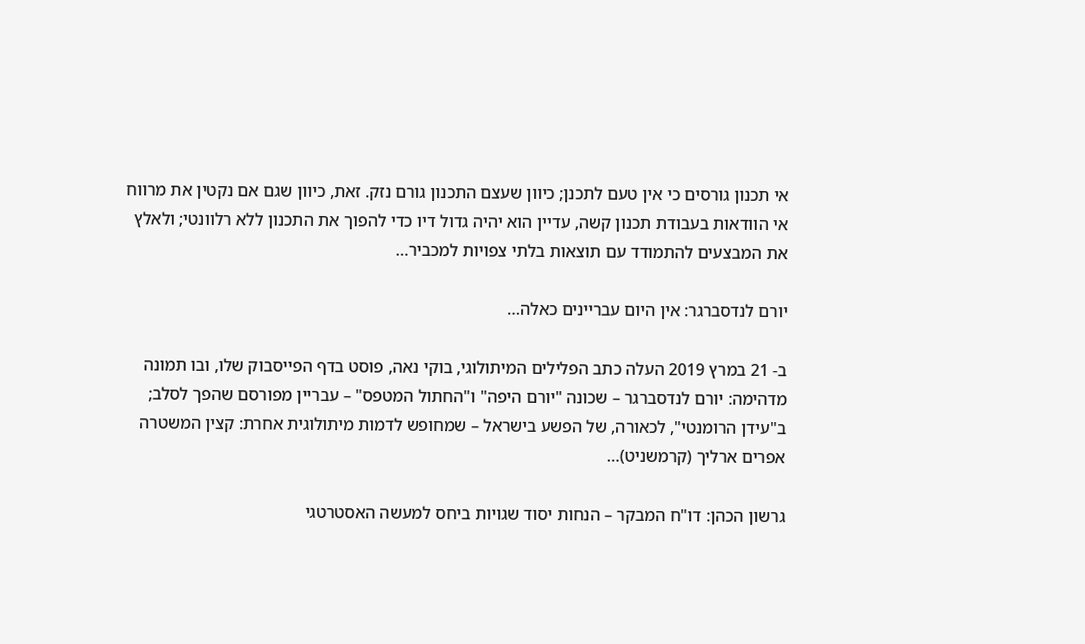אי תכנון גורסים כי אין טעם לתכנן; כיוון שעצם התכנון גורם נזק. זאת, כיוון שגם אם נקטין את מרווח אי הוודאות בעבודת תכנון קשה, עדיין הוא יהיה גדול דיו כדי להפוך את התכנון ללא רלוונטי; ולאלץ את המבצעים להתמודד עם תוצאות בלתי צפויות למכביר…

יורם לנדסברגר: אין היום עבריינים כאלה…

ב- 21 במרץ 2019 העלה כתב הפלילים המיתולוגי, בוקי נאה, פוסט בדף הפייסבוק שלו, ובו תמונה מדהימה: יורם לנדסברגר – שכונה "יורם היפה" ו"החתול המטפס" – עבריין מפורסם שהפך לסלב; ב"עידן הרומנטי", לכאורה, של הפשע בישראל – שמחופש לדמות מיתולוגית אחרת: קצין המשטרה אפרים ארליך (קרמשניט)…

גרשון הכהן: דו"ח המבקר – הנחות יסוד שגויות ביחס למעשה האסטרטגי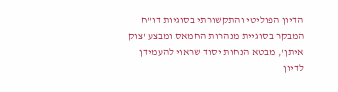הדיון הפוליטי והתקשורתי בסוגיות דו"ח המבקר בסוגיית מנהרות החמאס ומבצע 'צוק איתן', מבטא הנחות יסוד שראוי להעמידן לדיון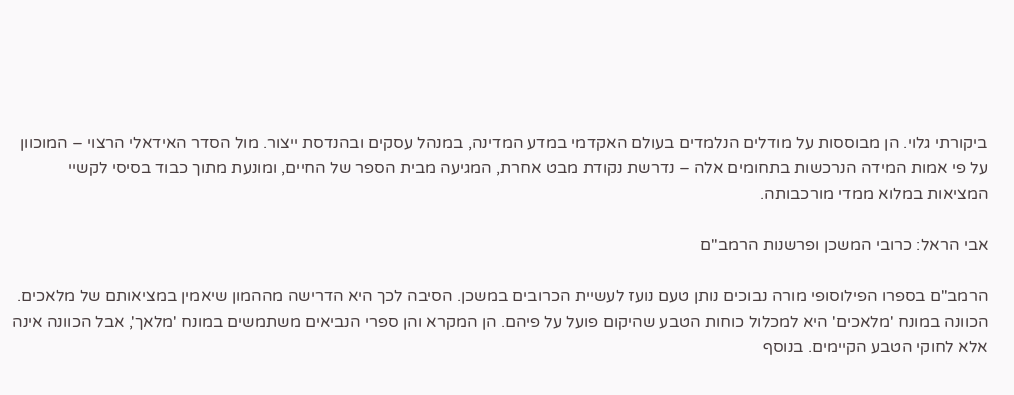ביקורתי גלוי. הן מבוססות על מודלים הנלמדים בעולם האקדמי במדע המדינה, במנהל עסקים ובהנדסת ייצור. מול הסדר האידאלי הרצוי – המוכוון על פי אמות המידה הנרכשות בתחומים אלה – נדרשת נקודת מבט אחרת, המגיעה מבית הספר של החיים, ומונעת מתוך כבוד בסיסי לקשיי המציאות במלוא ממדי מורכבותה.

אבי הראל: כרובי המשכן ופרשנות הרמב"ם

הרמב"ם בספרו הפילוסופי מורה נבוכים נותן טעם נועז לעשיית הכרובים במשכן. הסיבה לכך היא הדרישה מההמון שיאמין במציאותם של מלאכים. הכוונה במונח 'מלאכים' היא למכלול כוחות הטבע שהיקום פועל על פיהם. הן המקרא והן ספרי הנביאים משתמשים במונח 'מלאך', אבל הכוונה אינה אלא לחוקי הטבע הקיימים. בנוסף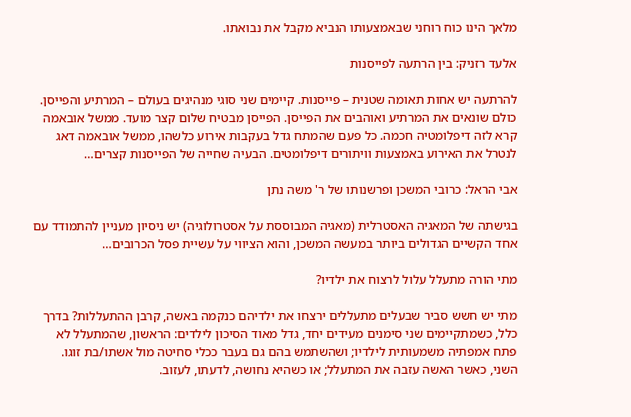מלאך הינו כוח רוחני שבאמצעותו הנביא מקבל את נבואתו.

אלעד רזניק: בין הרתעה לפייסנות

להרתעה יש אחות תאומה שטנית – פייסנות. קיימים שני סוגי מנהיגים בעולם – המרתיע והפייסן. כולם שונאים את המרתיע ואוהבים את הפייסן. הפייסן מבטיח שלום קצר מועד. ממשל אובאמה קרא לזה דיפלומטיה חכמה. כל פעם שהמתח גדל בעקבות אירוע כלשהו, ממשל אובאמה דאג לנטרל את האירוע באמצעות וויתורים דיפלומטים. הבעיה שחייה של הפייסנות קצרים…

אבי הראל: כרובי המשכן ופרשנותו של ר' משה נתן

בגישתה של המאגיה האסטרלית (מאגיה המבוססת על אסטרולוגיה) יש ניסיון מעניין להתמודד עם אחד הקשיים הגדולים ביותר במעשה המשכן, והוא הציווי על עשיית פסל הכרובים…

מתי הורה מתעלל עלול לרצוח את ילדיו?

מתי יש חשש סביר שבעלים מתעללים ירצחו את ילדיהם כנקמה באשה, קרבן ההתעללות? בדרך כלל, כשמתקיימים שני סימנים מעידים יחד, גדל מאוד הסיכון לילדים: הראשון, שהמתעלל לא פתח אמפתיה משמעותית לילדיו; ושהשתמש בהם גם בעבר ככלי סחיטה מול אשתו/בת זוגו. השני, כאשר האשה עזבה את המתעלל; או כשהיא נחושה, לדעתו, לעזוב.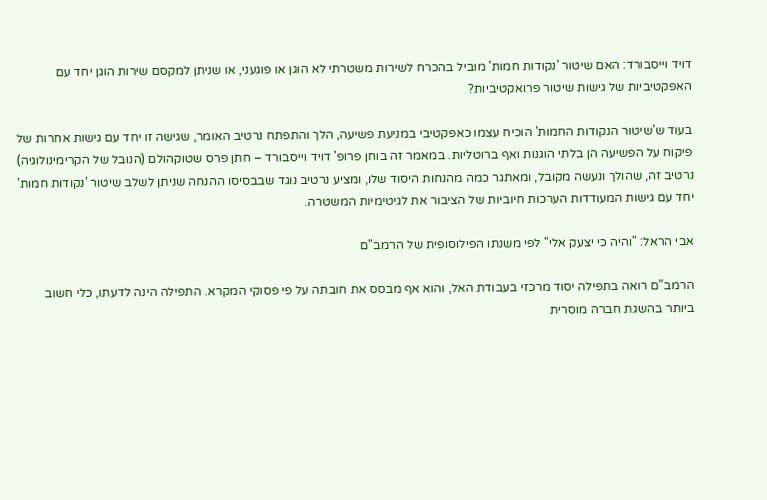דויד וייסבורד: האם שיטור 'נקודות חמות' מוביל בהכרח לשירות משטרתי לא הוגן או פוגעני, או שניתן למקסם שירות הוגן יחד עם האפקטיביות של גישות שיטור פרואקטיביות?

בעוד ש'שיטור הנקודות החמות' הוכיח עצמו כאפקטיבי במניעת פשיעה, הלך והתפתח נרטיב האומר, שגישה זו יחד עם גישות אחרות של פיקוח על הפשיעה הן בלתי הוגנות ואף ברוטליות. במאמר זה בוחן פרופ' דויד וייסבורד – חתן פרס שטוקהולם (הנובל של הקרימינולוגיה) נרטיב זה, שהולך ונעשה מקובל, ומאתגר כמה מהנחות היסוד שלו, ומציע נרטיב נוגד שבבסיסו ההנחה שניתן לשלב שיטור 'נקודות חמות' יחד עם גישות המעודדות הערכות חיוביות של הציבור את לגיטימיות המשטרה.

אבי הראל: "והיה כי יצעק אלי" לפי משנתו הפילוסופית של הרמב"ם

הרמב"ם רואה בתפילה יסוד מרכזי בעבודת האל, והוא אף מבסס את חובתה על פי פסוקי המקרא. התפילה הינה לדעתו, כלי חשוב ביותר בהשגת חברה מוסרית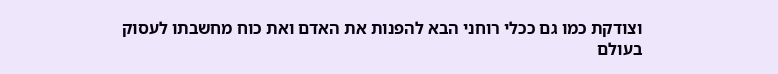וצודקת כמו גם ככלי רוחני הבא להפנות את האדם ואת כוח מחשבתו לעסוק בעולם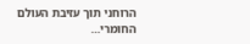הרוחני תוך עזיבת העולם החומרי…